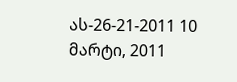ას-26-21-2011 10 მარტი, 2011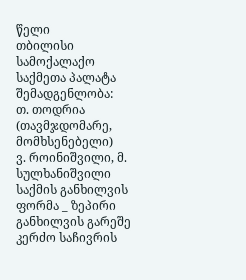წელი
თბილისი
სამოქალაქო საქმეთა პალატა
შემადგენლობა:
თ. თოდრია (თავმჯდომარე, მომხსენებელი)
ვ. როინიშვილი, მ. სულხანიშვილი
საქმის განხილვის ფორმა _ ზეპირი განხილვის გარეშე
კერძო საჩივრის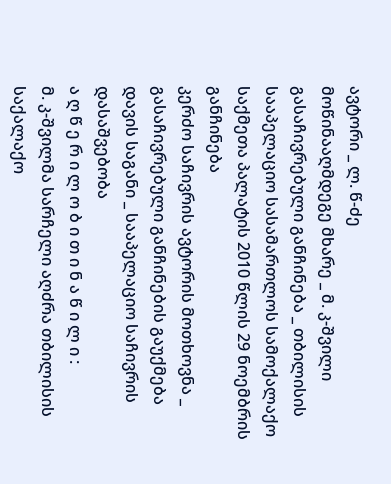ავტორი _ ლ. წ-ძე
მოწინააღმდეგე მხარე _ მ. კ-შვილი
გასაჩივრებული განჩინება _ თბილისის სააპელაციო სასამართლოს სამოქალაქო საქმეთა პალატის 2010 წლის 29 ნოემბრის განჩინება
კერძო საჩივრის ავტორის მოთხოვნა _ გასაჩივრებული განჩინების გაუქმება
დავის საგანი _ სააპელაციო საჩივრის დასაშვებობა
ა ღ წ ე რ ი ლ ო ბ ი თ ი ნ ა წ ი ლ ი :
მ. კ-შვილმა სარჩელი აღძრა თბილისის საქალაქო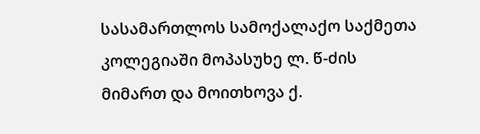სასამართლოს სამოქალაქო საქმეთა კოლეგიაში მოპასუხე ლ. წ-ძის მიმართ და მოითხოვა ქ.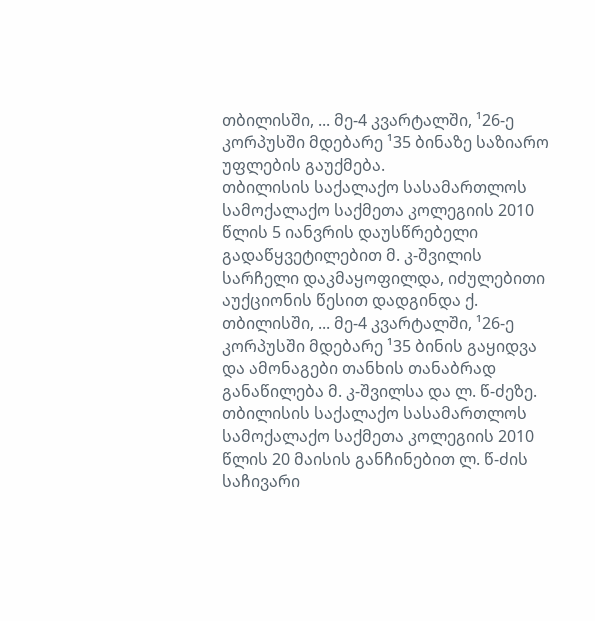თბილისში, ... მე-4 კვარტალში, ¹26-ე კორპუსში მდებარე ¹35 ბინაზე საზიარო უფლების გაუქმება.
თბილისის საქალაქო სასამართლოს სამოქალაქო საქმეთა კოლეგიის 2010 წლის 5 იანვრის დაუსწრებელი გადაწყვეტილებით მ. კ-შვილის სარჩელი დაკმაყოფილდა, იძულებითი აუქციონის წესით დადგინდა ქ. თბილისში, ... მე-4 კვარტალში, ¹26-ე კორპუსში მდებარე ¹35 ბინის გაყიდვა და ამონაგები თანხის თანაბრად განაწილება მ. კ-შვილსა და ლ. წ-ძეზე.
თბილისის საქალაქო სასამართლოს სამოქალაქო საქმეთა კოლეგიის 2010 წლის 20 მაისის განჩინებით ლ. წ-ძის საჩივარი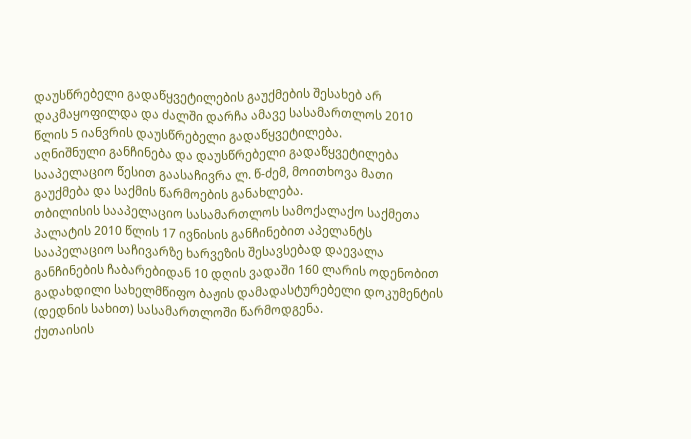დაუსწრებელი გადაწყვეტილების გაუქმების შესახებ არ დაკმაყოფილდა და ძალში დარჩა ამავე სასამართლოს 2010 წლის 5 იანვრის დაუსწრებელი გადაწყვეტილება.
აღნიშნული განჩინება და დაუსწრებელი გადაწყვეტილება სააპელაციო წესით გაასაჩივრა ლ. წ-ძემ, მოითხოვა მათი გაუქმება და საქმის წარმოების განახლება.
თბილისის სააპელაციო სასამართლოს სამოქალაქო საქმეთა პალატის 2010 წლის 17 ივნისის განჩინებით აპელანტს სააპელაციო საჩივარზე ხარვეზის შესავსებად დაევალა განჩინების ჩაბარებიდან 10 დღის ვადაში 160 ლარის ოდენობით გადახდილი სახელმწიფო ბაჟის დამადასტურებელი დოკუმენტის (დედნის სახით) სასამართლოში წარმოდგენა.
ქუთაისის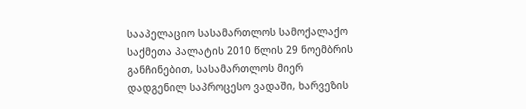სააპელაციო სასამართლოს სამოქალაქო საქმეთა პალატის 2010 წლის 29 ნოემბრის განჩინებით, სასამართლოს მიერ დადგენილ საპროცესო ვადაში, ხარვეზის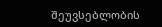შეუვსებლობის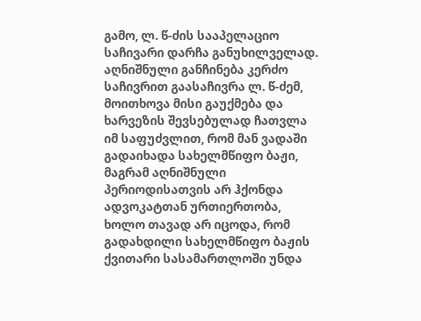გამო, ლ. წ-ძის სააპელაციო საჩივარი დარჩა განუხილველად.
აღნიშნული განჩინება კერძო საჩივრით გაასაჩივრა ლ. წ-ძემ, მოითხოვა მისი გაუქმება და ხარვეზის შევსებულად ჩათვლა იმ საფუძვლით, რომ მან ვადაში გადაიხადა სახელმწიფო ბაჟი, მაგრამ აღნიშნული პერიოდისათვის არ ჰქონდა ადვოკატთან ურთიერთობა, ხოლო თავად არ იცოდა, რომ გადახდილი სახელმწიფო ბაჟის ქვითარი სასამართლოში უნდა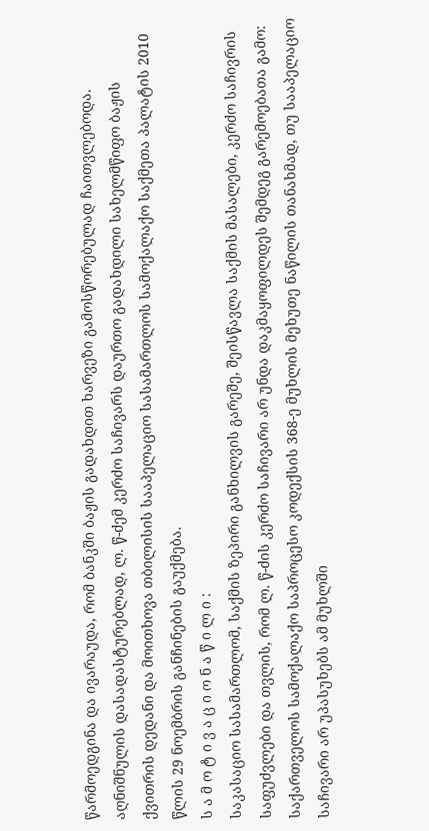წარმოედგინა და ივარაუდა, რომ ბანკში ბაჟის გადახდით ხარვეზი გამოსწორებულად ჩაითვლებოდა. აღნიშნულის დასადასტურებლად, ლ. წ-ძემ კერძო საჩივარს დაურთო გადახდილი სახელმწიფო ბაჟის ქვითრის დედანი და მოითხოვა თბილისის სააპელაციო სასამართლოს სამოქალაქო საქმეთა პალატის 2010 წლის 29 ნოემბრის განჩინების გაუქმება.
ს ა მ ო ტ ი ვ ა ც ი ო ნ ა წ ი ლ ი :
საკასაციო სასამართლომ, საქმის ზეპირი განხილვის გარეშე, შეისწავლა საქმის მასალები, კერძო საჩივრის საფუძვლები და თვლის, რომ ლ. წ-ძის კერძო საჩივარი არ უნდა დაკმაყოფილდეს შემდეგ გარემოებათა გამო:
საქართველოს სამოქალაქო საპროცესო კოდექსის 368-ე მუხლის მეხუთე ნაწილის თანახმად, თუ სააპელაციო საჩივარი არ უპასუხებს ამ მუხლში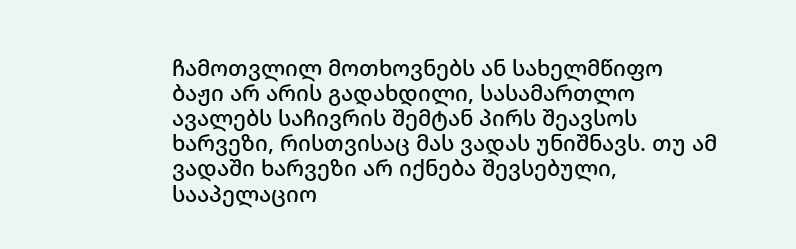ჩამოთვლილ მოთხოვნებს ან სახელმწიფო ბაჟი არ არის გადახდილი, სასამართლო ავალებს საჩივრის შემტან პირს შეავსოს ხარვეზი, რისთვისაც მას ვადას უნიშნავს. თუ ამ ვადაში ხარვეზი არ იქნება შევსებული, სააპელაციო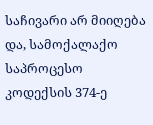საჩივარი არ მიიღება და, სამოქალაქო საპროცესო კოდექსის 374-ე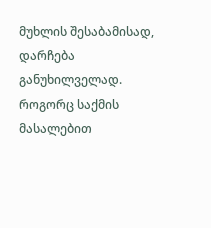მუხლის შესაბამისად, დარჩება განუხილველად.
როგორც საქმის მასალებით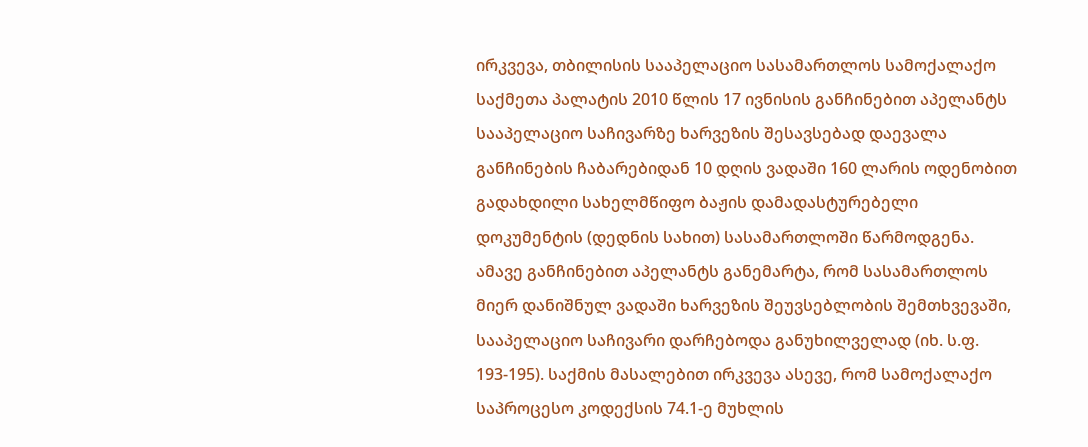ირკვევა, თბილისის სააპელაციო სასამართლოს სამოქალაქო საქმეთა პალატის 2010 წლის 17 ივნისის განჩინებით აპელანტს სააპელაციო საჩივარზე ხარვეზის შესავსებად დაევალა განჩინების ჩაბარებიდან 10 დღის ვადაში 160 ლარის ოდენობით გადახდილი სახელმწიფო ბაჟის დამადასტურებელი დოკუმენტის (დედნის სახით) სასამართლოში წარმოდგენა. ამავე განჩინებით აპელანტს განემარტა, რომ სასამართლოს მიერ დანიშნულ ვადაში ხარვეზის შეუვსებლობის შემთხვევაში, სააპელაციო საჩივარი დარჩებოდა განუხილველად (იხ. ს.ფ. 193-195). საქმის მასალებით ირკვევა ასევე, რომ სამოქალაქო საპროცესო კოდექსის 74.1-ე მუხლის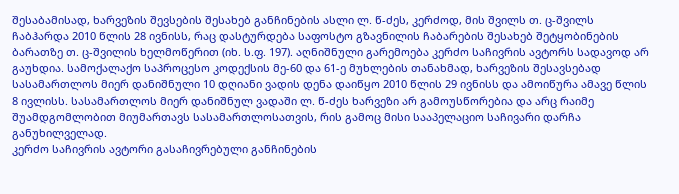შესაბამისად, ხარვეზის შევსების შესახებ განჩინების ასლი ლ. წ-ძეს, კერძოდ, მის შვილს თ. ც-შვილს ჩაბჰარდა 2010 წლის 28 ივნისს, რაც დასტურდება საფოსტო გზავნილის ჩაბარების შესახებ შეტყობინების ბარათზე თ. ც-შვილის ხელმოწერით (იხ. ს.ფ. 197). აღნიშნული გარემოება კერძო საჩივრის ავტორს სადავოდ არ გაუხდია. სამოქალაქო საპროცესო კოდექსის მე-60 და 61-ე მუხლების თანახმად, ხარვეზის შესავსებად სასამართლოს მიერ დანიშნული 10 დღიანი ვადის დენა დაიწყო 2010 წლის 29 ივნისს და ამოიწურა ამავე წლის 8 ივლისს. სასამართლოს მიერ დანიშნულ ვადაში ლ. წ-ძეს ხარვეზი არ გამოუსწორებია და არც რაიმე შუამდგომლობით მიუმართავს სასამართლოსათვის, რის გამოც მისი სააპელაციო საჩივარი დარჩა განუხილველად.
კერძო საჩივრის ავტორი გასაჩივრებული განჩინების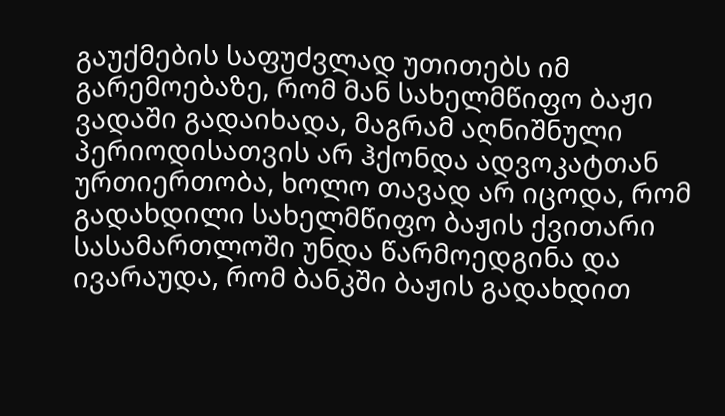გაუქმების საფუძვლად უთითებს იმ გარემოებაზე, რომ მან სახელმწიფო ბაჟი ვადაში გადაიხადა, მაგრამ აღნიშნული პერიოდისათვის არ ჰქონდა ადვოკატთან ურთიერთობა, ხოლო თავად არ იცოდა, რომ გადახდილი სახელმწიფო ბაჟის ქვითარი სასამართლოში უნდა წარმოედგინა და ივარაუდა, რომ ბანკში ბაჟის გადახდით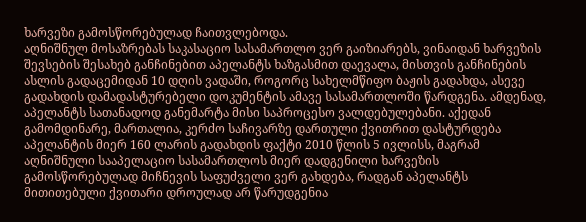ხარვეზი გამოსწორებულად ჩაითვლებოდა.
აღნიშნულ მოსაზრებას საკასაციო სასამართლო ვერ გაიზიარებს, ვინაიდან ხარვეზის შევსების შესახებ განჩინებით აპელანტს ხაზგასმით დაევალა, მისთვის განჩინების ასლის გადაცემიდან 10 დღის ვადაში, როგორც სახელმწიფო ბაჟის გადახდა, ასევე გადახდის დამადასტურებელი დოკუმენტის ამავე სასამართლოში წარდგენა. ამდენად, აპელანტს სათანადოდ განემარტა მისი საპროცესო ვალდებულებანი. აქედან გამომდინარე, მართალია, კერძო საჩივარზე დართული ქვითრით დასტურდება აპელანტის მიერ 160 ლარის გადახდის ფაქტი 2010 წლის 5 ივლისს, მაგრამ აღნიშნული სააპელაციო სასამართლოს მიერ დადგენილი ხარვეზის გამოსწორებულად მიჩნევის საფუძველი ვერ გახდება, რადგან აპელანტს მითითებული ქვითარი დროულად არ წარუდგენია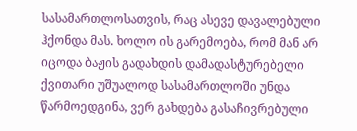სასამართლოსათვის, რაც ასევე დავალებული ჰქონდა მას. ხოლო ის გარემოება, რომ მან არ იცოდა ბაჟის გადახდის დამადასტურებელი ქვითარი უშუალოდ სასამართლოში უნდა წარმოედგინა, ვერ გახდება გასაჩივრებული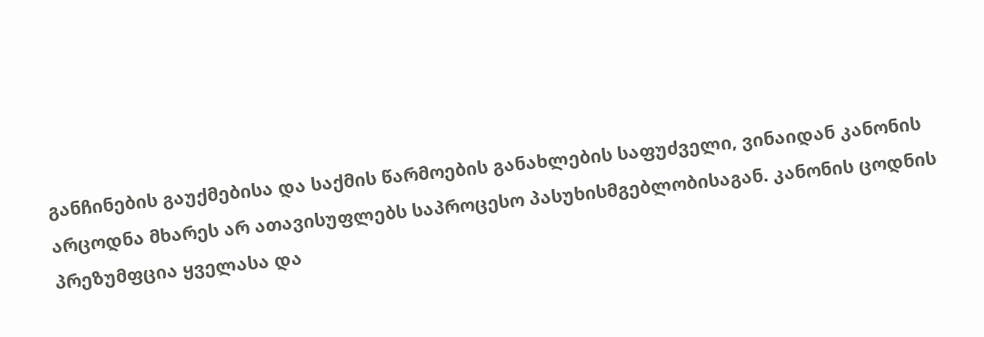განჩინების გაუქმებისა და საქმის წარმოების განახლების საფუძველი, ვინაიდან კანონის არცოდნა მხარეს არ ათავისუფლებს საპროცესო პასუხისმგებლობისაგან. კანონის ცოდნის პრეზუმფცია ყველასა და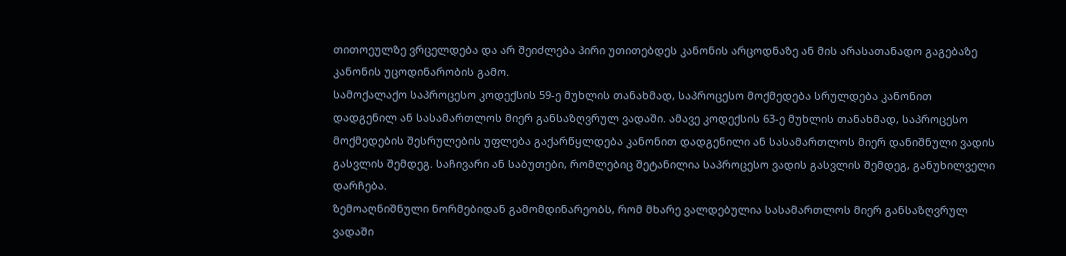თითოეულზე ვრცელდება და არ შეიძლება პირი უთითებდეს კანონის არცოდნაზე ან მის არასათანადო გაგებაზე კანონის უცოდინარობის გამო.
სამოქალაქო საპროცესო კოდექსის 59-ე მუხლის თანახმად, საპროცესო მოქმედება სრულდება კანონით დადგენილ ან სასამართლოს მიერ განსაზღვრულ ვადაში. ამავე კოდექსის 63-ე მუხლის თანახმად, საპროცესო მოქმედების შესრულების უფლება გაქარწყლდება კანონით დადგენილი ან სასამართლოს მიერ დანიშნული ვადის გასვლის შემდეგ. საჩივარი ან საბუთები, რომლებიც შეტანილია საპროცესო ვადის გასვლის შემდეგ, განუხილველი დარჩება.
ზემოაღნიშნული ნორმებიდან გამომდინარეობს, რომ მხარე ვალდებულია სასამართლოს მიერ განსაზღვრულ ვადაში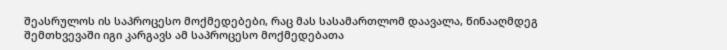შეასრულოს ის საპროცესო მოქმედებები, რაც მას სასამართლომ დაავალა, წინააღმდეგ შემთხვევაში იგი კარგავს ამ საპროცესო მოქმედებათა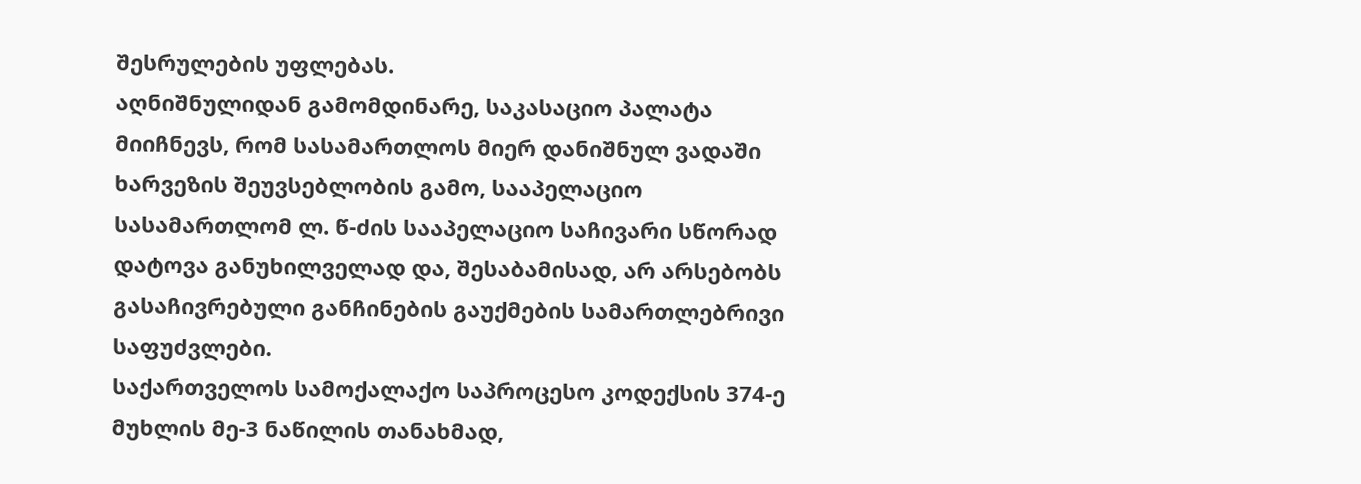შესრულების უფლებას.
აღნიშნულიდან გამომდინარე, საკასაციო პალატა მიიჩნევს, რომ სასამართლოს მიერ დანიშნულ ვადაში ხარვეზის შეუვსებლობის გამო, სააპელაციო სასამართლომ ლ. წ-ძის სააპელაციო საჩივარი სწორად დატოვა განუხილველად და, შესაბამისად, არ არსებობს გასაჩივრებული განჩინების გაუქმების სამართლებრივი საფუძვლები.
საქართველოს სამოქალაქო საპროცესო კოდექსის 374-ე მუხლის მე-3 ნაწილის თანახმად,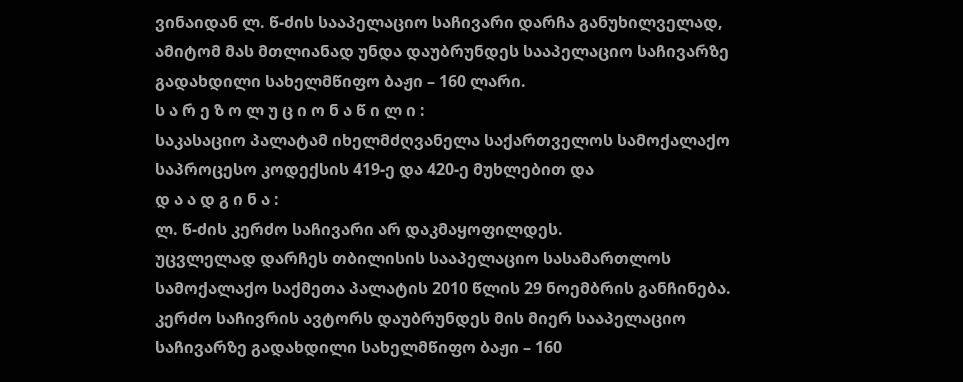ვინაიდან ლ. წ-ძის სააპელაციო საჩივარი დარჩა განუხილველად, ამიტომ მას მთლიანად უნდა დაუბრუნდეს სააპელაციო საჩივარზე გადახდილი სახელმწიფო ბაჟი – 160 ლარი.
ს ა რ ე ზ ო ლ უ ც ი ო ნ ა წ ი ლ ი :
საკასაციო პალატამ იხელმძღვანელა საქართველოს სამოქალაქო საპროცესო კოდექსის 419-ე და 420-ე მუხლებით და
დ ა ა დ გ ი ნ ა :
ლ. წ-ძის კერძო საჩივარი არ დაკმაყოფილდეს.
უცვლელად დარჩეს თბილისის სააპელაციო სასამართლოს სამოქალაქო საქმეთა პალატის 2010 წლის 29 ნოემბრის განჩინება.
კერძო საჩივრის ავტორს დაუბრუნდეს მის მიერ სააპელაციო საჩივარზე გადახდილი სახელმწიფო ბაჟი – 160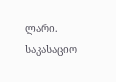ლარი.
საკასაციო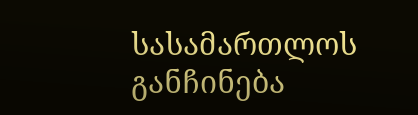სასამართლოს განჩინება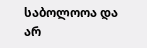საბოლოოა და არ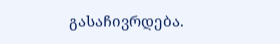გასაჩივრდება.